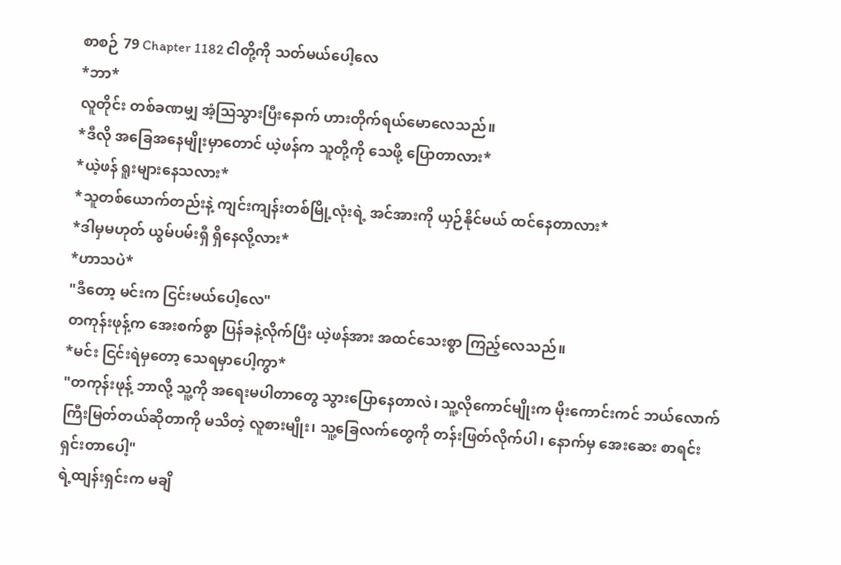စာစဉ် 79 Chapter 1182 ငါတို့ကို သတ်မယ်ပေါ့လေ
*ဘာ*
လူတိုင်း တစ်ခဏမျှ အံ့ဩသွားပြီးနောက် ဟားတိုက်ရယ်မောလေသည်။
*ဒီလို အခြေအနေမျိုးမှာတောင် ယဲ့ဖန်က သူတို့ကို သေဖို့ ပြောတာလား*
*ယဲ့ဖန် ရူးများနေသလား*
*သူတစ်ယောက်တည်းနဲ့ ကျင်းကျန်းတစ်မြို့လုံးရဲ့ အင်အားကို ယှဉ်နိုင်မယ် ထင်နေတာလား*
*ဒါမှမဟုတ် ယွမ်ပမ်းရှီ ရှိနေလို့လား*
*ဟာသပဲ*
"ဒီတော့ မင်းက ငြင်းမယ်ပေါ့လေ"
တကုန်းဖုန့်က အေးစက်စွာ ပြန်ခနဲ့လိုက်ပြီး ယဲ့ဖန်အား အထင်သေးစွာ ကြည့်လေသည်။
*မင်း ငြင်းရဲမှတော့ သေရမှာပေါ့ကွာ*
"တကုန်းဖုန့် ဘာလို့ သူ့ကို အရေးမပါတာတွေ သွားပြောနေတာလဲ၊ သူ့လိုကောင်မျိုးက မိုးကောင်းကင် ဘယ်လောက် ကြီးမြတ်တယ်ဆိုတာကို မသိတဲ့ လူစားမျိုး၊ သူ့ခြေလက်တွေကို တန်းဖြတ်လိုက်ပါ၊ နောက်မှ အေးဆေး စာရင်းရှင်းတာပေါ့"
ရဲ့ထျန်းရှင်းက မချိ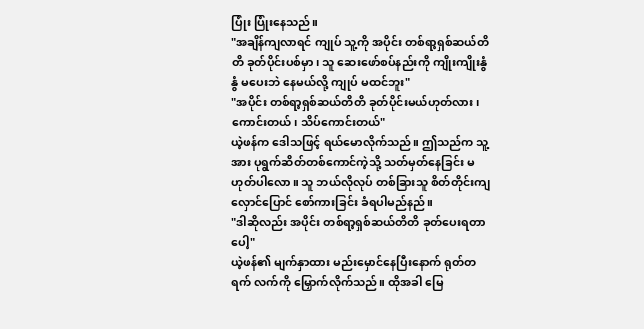ပြုံး ပြုံးနေသည်။
"အချိန်ကျလာရင် ကျုပ် သူ့ကို အပိုင်း တစ်ရာ့ရှစ်ဆယ်တိတိ ခုတ်ပိုင်းပစ်မှာ၊ သူ ဆေးဖော်စပ်နည်းကို ကျိုးကျိုးနွံနွံ မပေးဘဲ နေမယ်လို့ ကျုပ် မထင်ဘူး"
"အပိုင်း တစ်ရာ့ရှစ်ဆယ်တိတိ ခုတ်ပိုင်းမယ်ဟုတ်လား၊ ကောင်းတယ်၊ သိပ်ကောင်းတယ်"
ယဲ့ဖန်က ဒေါသဖြင့် ရယ်မောလိုက်သည်။ ဤသည်က သူ့အား ပုရွက်ဆိတ်တစ်ကောင်ကဲ့သို့ သတ်မှတ်နေခြင်း မဟုတ်ပါလော။ သူ ဘယ်လိုလုပ် တစ်ခြားသူ စိတ်တိုင်းကျ လှောင်ပြောင် စော်ကားခြင်း ခံရပါမည်နည်။
"ဒါဆိုလည်း အပိုင်း တစ်ရာ့ရှစ်ဆယ်တိတိ ခုတ်ပေးရတာပေါ့"
ယဲ့ဖန်၏ မျက်နှာထား မည်းမှောင်နေပြီးနောက် ရုတ်တရက် လက်ကို မြှောက်လိုက်သည်။ ထိုအခါ မြေ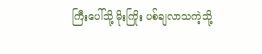ကြီးပေါ်သို့ မိုးကြိုး ပစ်ချလာသကဲ့သို့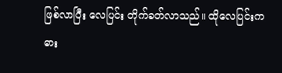ဖြစ်လာပြီး လေပြင်း တိုက်ခတ်လာသည်။ ထိုလေပြင်းက ဓား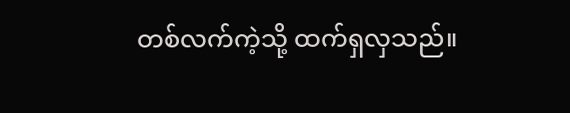တစ်လက်ကဲ့သို့ ထက်ရှလှသည်။